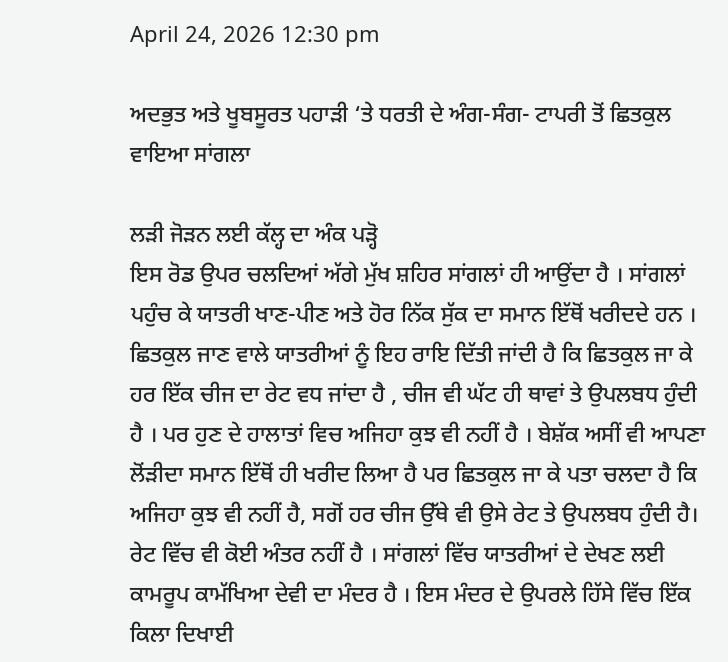April 24, 2026 12:30 pm

ਅਦਭੁਤ ਅਤੇ ਖੂਬਸੂਰਤ ਪਹਾੜੀ ‘ਤੇ ਧਰਤੀ ਦੇ ਅੰਗ-ਸੰਗ- ਟਾਪਰੀ ਤੋਂ ਛਿਤਕੁਲ ਵਾਇਆ ਸਾਂਗਲਾ

ਲੜੀ ਜੋੜਨ ਲਈ ਕੱਲ੍ਹ ਦਾ ਅੰਕ ਪੜ੍ਹੋ
ਇਸ ਰੋਡ ਉਪਰ ਚਲਦਿਆਂ ਅੱਗੇ ਮੁੱਖ ਸ਼ਹਿਰ ਸਾਂਗਲਾਂ ਹੀ ਆਉਂਦਾ ਹੈ । ਸਾਂਗਲਾਂ ਪਹੁੰਚ ਕੇ ਯਾਤਰੀ ਖਾਣ-ਪੀਣ ਅਤੇ ਹੋਰ ਨਿੱਕ ਸੁੱਕ ਦਾ ਸਮਾਨ ਇੱਥੋਂ ਖਰੀਦਦੇ ਹਨ । ਛਿਤਕੁਲ ਜਾਣ ਵਾਲੇ ਯਾਤਰੀਆਂ ਨੂੰ ਇਹ ਰਾਇ ਦਿੱਤੀ ਜਾਂਦੀ ਹੈ ਕਿ ਛਿਤਕੁਲ ਜਾ ਕੇ ਹਰ ਇੱਕ ਚੀਜ ਦਾ ਰੇਟ ਵਧ ਜਾਂਦਾ ਹੈ , ਚੀਜ ਵੀ ਘੱਟ ਹੀ ਥਾਵਾਂ ਤੇ ਉਪਲਬਧ ਹੁੰਦੀ ਹੈ । ਪਰ ਹੁਣ ਦੇ ਹਾਲਾਤਾਂ ਵਿਚ ਅਜਿਹਾ ਕੁਝ ਵੀ ਨਹੀਂ ਹੈ । ਬੇਸ਼ੱਕ ਅਸੀਂ ਵੀ ਆਪਣਾ ਲੋਂੜੀਦਾ ਸਮਾਨ ਇੱਥੋਂ ਹੀ ਖਰੀਦ ਲਿਆ ਹੈ ਪਰ ਛਿਤਕੁਲ ਜਾ ਕੇ ਪਤਾ ਚਲਦਾ ਹੈ ਕਿ ਅਜਿਹਾ ਕੁਝ ਵੀ ਨਹੀਂ ਹੈ, ਸਗੋਂ ਹਰ ਚੀਜ ਉੱਥੇ ਵੀ ਉਸੇ ਰੇਟ ਤੇ ਉਪਲਬਧ ਹੁੰਦੀ ਹੈ। ਰੇਟ ਵਿੱਚ ਵੀ ਕੋਈ ਅੰਤਰ ਨਹੀਂ ਹੈ । ਸਾਂਗਲਾਂ ਵਿੱਚ ਯਾਤਰੀਆਂ ਦੇ ਦੇਖਣ ਲਈ ਕਾਮਰੂਪ ਕਾਮੱਖਿਆ ਦੇਵੀ ਦਾ ਮੰਦਰ ਹੈ । ਇਸ ਮੰਦਰ ਦੇ ਉਪਰਲੇ ਹਿੱਸੇ ਵਿੱਚ ਇੱਕ ਕਿਲਾ ਦਿਖਾਈ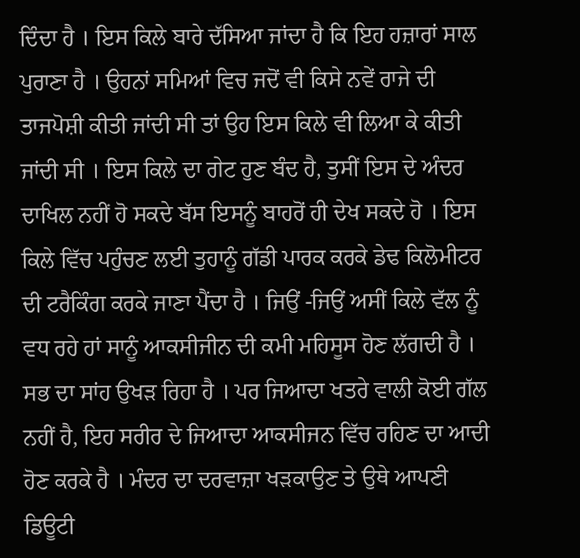ਦਿੰਦਾ ਹੈ । ਇਸ ਕਿਲੇ ਬਾਰੇ ਦੱਸਿਆ ਜਾਂਦਾ ਹੈ ਕਿ ਇਹ ਹਜ਼ਾਰਾਂ ਸਾਲ ਪੁਰਾਣਾ ਹੈ । ਉਹਨਾਂ ਸਮਿਆਂ ਵਿਚ ਜਦੋਂ ਵੀ ਕਿਸੇ ਨਵੇਂ ਰਾਜੇ ਦੀ ਤਾਜਪੋਸ਼ੀ ਕੀਤੀ ਜਾਂਦੀ ਸੀ ਤਾਂ ਉਹ ਇਸ ਕਿਲੇ ਵੀ ਲਿਆ ਕੇ ਕੀਤੀ ਜਾਂਦੀ ਸੀ । ਇਸ ਕਿਲੇ ਦਾ ਗੇਟ ਹੁਣ ਬੰਦ ਹੈ, ਤੁਸੀਂ ਇਸ ਦੇ ਅੰਦਰ ਦਾਖਿਲ ਨਹੀਂ ਹੋ ਸਕਦੇ ਬੱਸ ਇਸਨੂੰ ਬਾਹਰੋਂ ਹੀ ਦੇਖ ਸਕਦੇ ਹੋ । ਇਸ ਕਿਲੇ ਵਿੱਚ ਪਹੁੰਚਣ ਲਈ ਤੁਹਾਨੂੰ ਗੱਡੀ ਪਾਰਕ ਕਰਕੇ ਡੇਢ ਕਿਲੋਮੀਟਰ ਦੀ ਟਰੈਕਿੰਗ ਕਰਕੇ ਜਾਣਾ ਪੈਂਦਾ ਹੈ । ਜਿਉਂ -ਜਿਉਂ ਅਸੀਂ ਕਿਲੇ ਵੱਲ ਨੂੰ ਵਧ ਰਹੇ ਹਾਂ ਸਾਨੂੰ ਆਕਸੀਜੀਨ ਦੀ ਕਮੀ ਮਹਿਸੂਸ ਹੋਣ ਲੱਗਦੀ ਹੈ । ਸਭ ਦਾ ਸਾਂਹ ਉਖੜ ਰਿਹਾ ਹੈ । ਪਰ ਜਿਆਦਾ ਖਤਰੇ ਵਾਲੀ ਕੋਈ ਗੱਲ ਨਹੀਂ ਹੈ, ਇਹ ਸਰੀਰ ਦੇ ਜਿਆਦਾ ਆਕਸੀਜਨ ਵਿੱਚ ਰਹਿਣ ਦਾ ਆਦੀ ਹੋਣ ਕਰਕੇ ਹੈ । ਮੰਦਰ ਦਾ ਦਰਵਾਜ਼ਾ ਖੜਕਾਉਣ ਤੇ ਉਥੇ ਆਪਣੀ ਡਿਊਟੀ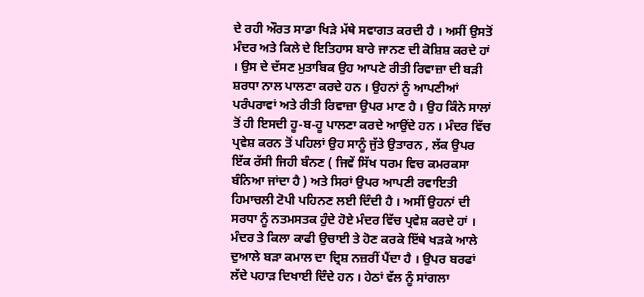ਦੇ ਰਹੀ ਔਰਤ ਸਾਡਾ ਖਿੜੇ ਮੱਥੇ ਸਵਾਗਤ ਕਰਦੀ ਹੈ । ਅਸੀਂ ਉਸਤੋਂ ਮੰਦਰ ਅਤੇ ਕਿਲੇ ਦੇ ਇਤਿਹਾਸ ਬਾਰੇ ਜਾਨਣ ਦੀ ਕੋਸ਼ਿਸ਼ ਕਰਦੇ ਹਾਂ । ਉਸ ਦੇ ਦੱਸਣ ਮੁਤਾਬਿਕ ਉਹ ਆਪਣੇ ਰੀਤੀ ਰਿਵਾਜ਼ਾ ਦੀ ਬੜੀ ਸ਼ਰਧਾ ਨਾਲ ਪਾਲਣਾ ਕਰਦੇ ਹਨ । ਉਹਨਾਂ ਨੂੰ ਆਪਣੀਆਂ ਪਰੰਪਰਾਵਾਂ ਅਤੇ ਰੀਤੀ ਰਿਵਾਜ਼ਾ ਉਪਰ ਮਾਣ ਹੈ । ਉਹ ਕਿੰਨੇ ਸਾਲਾਂ ਤੋਂ ਹੀ ਇਸਦੀ ਹੂ-ਬ-ਹੂ ਪਾਲਣਾ ਕਰਦੇ ਆਉਂਦੇ ਹਨ । ਮੰਦਰ ਵਿੱਚ ਪ੍ਰਵੇਸ਼ ਕਰਨ ਤੋਂ ਪਹਿਲਾਂ ਉਹ ਸਾਨੂੰ ਜੁੱਤੇ ਉਤਾਰਨ , ਲੱਕ ਉਪਰ ਇੱਕ ਰੱਸੀ ਜਿਹੀ ਬੰਨਣ ( ਜਿਵੇਂ ਸਿੱਖ ਧਰਮ ਵਿਚ ਕਮਰਕਸਾ ਬੰਨਿਆ ਜਾਂਦਾ ਹੈ ) ਅਤੇ ਸਿਰਾਂ ਉਪਰ ਆਪਣੀ ਰਵਾਇਤੀ ਹਿਮਾਚਲੀ ਟੋਪੀ ਪਹਿਨਣ ਲਈ ਦਿੰਦੀ ਹੈ । ਅਸੀਂ ਉਹਨਾਂ ਦੀ ਸਰਧਾ ਨੂੰ ਨਤਮਸਤਕ ਹੁੰਦੇ ਹੋਏ ਮੰਦਰ ਵਿੱਚ ਪ੍ਰਵੇਸ਼ ਕਰਦੇ ਹਾਂ । ਮੰਦਰ ਤੇ ਕਿਲਾ ਕਾਫੀ ਉਚਾਈ ਤੇ ਹੋਣ ਕਰਕੇ ਇੱਥੇ ਖੜਕੇ ਆਲੇ ਦੁਆਲੇ ਬੜਾ ਕਮਾਲ ਦਾ ਦ੍ਰਿਸ਼ ਨਜ਼ਰੀਂ ਪੈਂਦਾ ਹੈ । ਉਪਰ ਬਰਫਾਂ ਲੱਦੇ ਪਹਾੜ ਦਿਖਾਈ ਦਿੰਦੇ ਹਨ । ਹੇਠਾਂ ਵੱਲ ਨੂੰ ਸਾਂਗਲਾ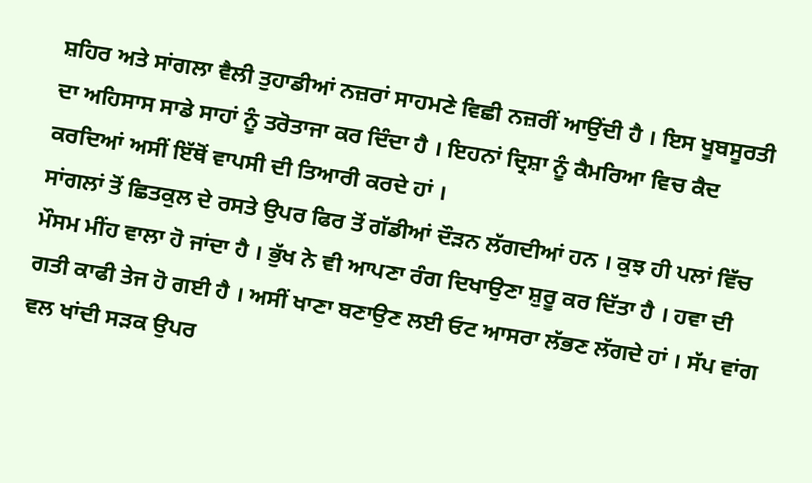ਸ਼ਹਿਰ ਅਤੇ ਸਾਂਗਲਾ ਵੈਲੀ ਤੁਹਾਡੀਆਂ ਨਜ਼ਰਾਂ ਸਾਹਮਣੇ ਵਿਛੀ ਨਜ਼ਰੀਂ ਆਉਂਦੀ ਹੈ । ਇਸ ਖੂਬਸੂਰਤੀ ਦਾ ਅਹਿਸਾਸ ਸਾਡੇ ਸਾਹਾਂ ਨੂੰ ਤਰੋਤਾਜਾ ਕਰ ਦਿੰਦਾ ਹੈ । ਇਹਨਾਂ ਦ੍ਰਿਸ਼ਾ ਨੂੰ ਕੈਮਰਿਆ ਵਿਚ ਕੈਦ ਕਰਦਿਆਂ ਅਸੀਂ ਇੱਥੋਂ ਵਾਪਸੀ ਦੀ ਤਿਆਰੀ ਕਰਦੇ ਹਾਂ ।
ਸਾਂਗਲਾਂ ਤੋਂ ਛਿਤਕੁਲ ਦੇ ਰਸਤੇ ਉਪਰ ਫਿਰ ਤੋਂ ਗੱਡੀਆਂ ਦੌੜਨ ਲੱਗਦੀਆਂ ਹਨ । ਕੁਝ ਹੀ ਪਲਾਂ ਵਿੱਚ ਮੌਸਮ ਮੀਂਹ ਵਾਲਾ ਹੋ ਜਾਂਦਾ ਹੈ । ਭੁੱਖ ਨੇ ਵੀ ਆਪਣਾ ਰੰਗ ਦਿਖਾਉਣਾ ਸ਼ੁਰੂ ਕਰ ਦਿੱਤਾ ਹੈ । ਹਵਾ ਦੀ ਗਤੀ ਕਾਫੀ ਤੇਜ ਹੋ ਗਈ ਹੈ । ਅਸੀਂ ਖਾਣਾ ਬਣਾਉਣ ਲਈ ਓਟ ਆਸਰਾ ਲੱਭਣ ਲੱਗਦੇ ਹਾਂ । ਸੱਪ ਵਾਂਗ ਵਲ ਖਾਂਦੀ ਸੜਕ ਉਪਰ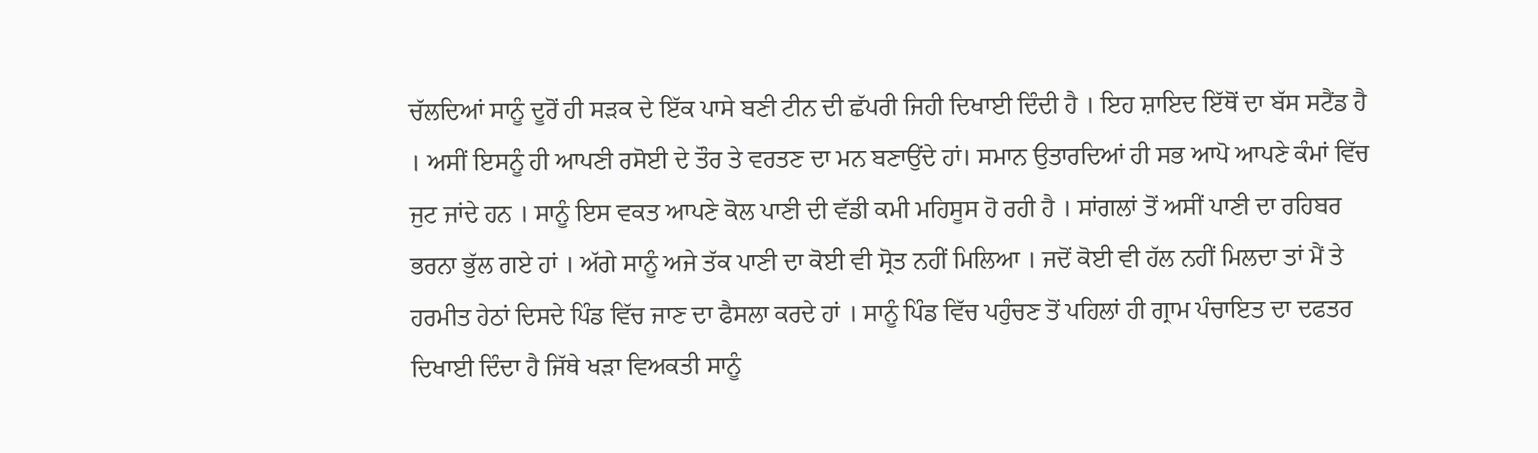ਚੱਲਦਿਆਂ ਸਾਨੂੰ ਦੂਰੋਂ ਹੀ ਸੜਕ ਦੇ ਇੱਕ ਪਾਸੇ ਬਣੀ ਟੀਨ ਦੀ ਛੱਪਰੀ ਜਿਹੀ ਦਿਖਾਈ ਦਿੰਦੀ ਹੈ । ਇਹ ਸ਼ਾਇਦ ਇੱਥੋਂ ਦਾ ਬੱਸ ਸਟੈਂਡ ਹੈ । ਅਸੀਂ ਇਸਨੂੰ ਹੀ ਆਪਣੀ ਰਸੋਈ ਦੇ ਤੌਰ ਤੇ ਵਰਤਣ ਦਾ ਮਨ ਬਣਾਉਂਦੇ ਹਾਂ। ਸਮਾਨ ਉਤਾਰਦਿਆਂ ਹੀ ਸਭ ਆਪੋ ਆਪਣੇ ਕੰਮਾਂ ਵਿੱਚ ਜੁਟ ਜਾਂਦੇ ਹਨ । ਸਾਨੂੰ ਇਸ ਵਕਤ ਆਪਣੇ ਕੋਲ ਪਾਣੀ ਦੀ ਵੱਡੀ ਕਮੀ ਮਹਿਸੂਸ ਹੋ ਰਹੀ ਹੈ । ਸਾਂਗਲਾਂ ਤੋਂ ਅਸੀਂ ਪਾਣੀ ਦਾ ਰਹਿਬਰ ਭਰਨਾ ਭੁੱਲ ਗਏ ਹਾਂ । ਅੱਗੇ ਸਾਨੂੰ ਅਜੇ ਤੱਕ ਪਾਣੀ ਦਾ ਕੋਈ ਵੀ ਸ੍ਰੋਤ ਨਹੀਂ ਮਿਲਿਆ । ਜਦੋਂ ਕੋਈ ਵੀ ਹੱਲ ਨਹੀਂ ਮਿਲਦਾ ਤਾਂ ਮੈਂ ਤੇ ਹਰਮੀਤ ਹੇਠਾਂ ਦਿਸਦੇ ਪਿੰਡ ਵਿੱਚ ਜਾਣ ਦਾ ਫੈਸਲਾ ਕਰਦੇ ਹਾਂ । ਸਾਨੂੰ ਪਿੰਡ ਵਿੱਚ ਪਹੁੰਚਣ ਤੋਂ ਪਹਿਲਾਂ ਹੀ ਗ੍ਰਾਮ ਪੰਚਾਇਤ ਦਾ ਦਫਤਰ ਦਿਖਾਈ ਦਿੰਦਾ ਹੈ ਜਿੱਥੇ ਖੜਾ ਵਿਅਕਤੀ ਸਾਨੂੰ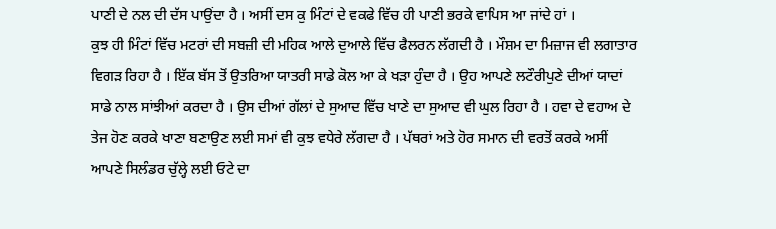ਪਾਣੀ ਦੇ ਨਲ ਦੀ ਦੱਸ ਪਾਉਂਦਾ ਹੈ । ਅਸੀਂ ਦਸ ਕੁ ਮਿੰਟਾਂ ਦੇ ਵਕਫੇ ਵਿੱਚ ਹੀ ਪਾਣੀ ਭਰਕੇ ਵਾਪਿਸ ਆ ਜਾਂਦੇ ਹਾਂ ।
ਕੁਝ ਹੀ ਮਿੰਟਾਂ ਵਿੱਚ ਮਟਰਾਂ ਦੀ ਸਬਜ਼ੀ ਦੀ ਮਹਿਕ ਆਲੇ ਦੁਆਲੇ ਵਿੱਚ ਫੈਲਰਨ ਲੱਗਦੀ ਹੈ । ਮੌਸ਼ਮ ਦਾ ਮਿਜ਼ਾਜ ਵੀ ਲਗਾਤਾਰ ਵਿਗੜ ਰਿਹਾ ਹੈ । ਇੱਕ ਬੱਸ ਤੋਂ ਉਤਰਿਆ ਯਾਤਰੀ ਸਾਡੇ ਕੋਲ ਆ ਕੇ ਖੜਾ ਹੁੰਦਾ ਹੈ । ਉਹ ਆਪਣੇ ਲਟੌਰੀਪੁਣੇ ਦੀਆਂ ਯਾਦਾਂ ਸਾਡੇ ਨਾਲ ਸਾਂਝੀਆਂ ਕਰਦਾ ਹੈ । ਉਸ ਦੀਆਂ ਗੱਲਾਂ ਦੇ ਸੁਆਦ ਵਿੱਚ ਖਾਣੇ ਦਾ ਸੁਆਦ ਵੀ ਘੁਲ ਰਿਹਾ ਹੈ । ਹਵਾ ਦੇ ਵਹਾਅ ਦੇ ਤੇਜ ਹੋਣ ਕਰਕੇ ਖਾਣਾ ਬਣਾਉਣ ਲਈ ਸਮਾਂ ਵੀ ਕੁਝ ਵਧੇਰੇ ਲੱਗਦਾ ਹੈ । ਪੱਥਰਾਂ ਅਤੇ ਹੋਰ ਸਮਾਨ ਦੀ ਵਰਤੋਂ ਕਰਕੇ ਅਸੀਂ ਆਪਣੇ ਸਿਲੰਡਰ ਚੁੱਲ੍ਹੇ ਲਈ ਓਟੇ ਦਾ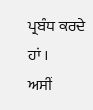ਪ੍ਰਬੰਧ ਕਰਦੇ ਹਾਂ ।
ਅਸੀਂ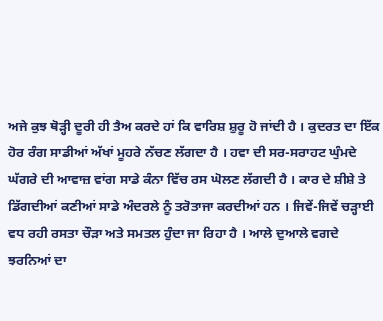ਅਜੇ ਕੁਝ ਥੋੜ੍ਹੀ ਦੂਰੀ ਹੀ ਤੈਅ ਕਰਦੇ ਹਾਂ ਕਿ ਵਾਰਿਸ਼ ਸ਼ੁਰੂ ਹੋ ਜਾਂਦੀ ਹੈ । ਕੁਦਰਤ ਦਾ ਇੱਕ ਹੋਰ ਰੰਗ ਸਾਡੀਆਂ ਅੱਖਾਂ ਮੂਹਰੇ ਨੱਚਣ ਲੱਗਦਾ ਹੈ । ਹਵਾ ਦੀ ਸਰ-ਸਰਾਹਟ ਘੁੰਮਦੇ ਘੱਗਰੇ ਦੀ ਆਵਾਜ਼ ਵਾਂਗ ਸਾਡੇ ਕੰਨਾ ਵਿੱਚ ਰਸ ਘੋਲਣ ਲੱਗਦੀ ਹੈ । ਕਾਰ ਦੇ ਸ਼ੀਸ਼ੇ ਤੇ ਡਿੱਗਦੀਆਂ ਕਣੀਆਂ ਸਾਡੇ ਅੰਦਰਲੇ ਨੂੰ ਤਰੋਤਾਜਾ ਕਰਦੀਆਂ ਹਨ । ਜਿਵੇਂ-ਜਿਵੇਂ ਚੜ੍ਹਾਈ ਵਧ ਰਹੀ ਰਸਤਾ ਚੌੜਾ ਅਤੇ ਸਮਤਲ ਹੁੰਦਾ ਜਾ ਰਿਹਾ ਹੈ । ਆਲੇ ਦੁਆਲੇ ਵਗਦੇ ਝਰਨਿਆਂ ਦਾ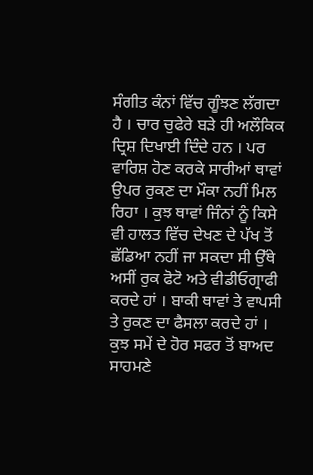ਸੰਗੀਤ ਕੰਨਾਂ ਵਿੱਚ ਗੂੰਝਣ ਲੱਗਦਾ ਹੈ । ਚਾਰ ਚੁਫੇਰੇ ਬੜੇ ਹੀ ਅਲੌਕਿਕ ਦ੍ਰਿਸ਼ ਦਿਖਾਈ ਦਿੰਦੇ ਹਨ । ਪਰ ਵਾਰਿਸ਼ ਹੋਣ ਕਰਕੇ ਸਾਰੀਆਂ ਥਾਵਾਂ ਉਪਰ ਰੁਕਣ ਦਾ ਮੌਕਾ ਨਹੀਂ ਮਿਲ ਰਿਹਾ । ਕੁਝ ਥਾਵਾਂ ਜਿੰਨਾਂ ਨੂੰ ਕਿਸੇ ਵੀ ਹਾਲਤ ਵਿੱਚ ਦੇਖਣ ਦੇ ਪੱਖ ਤੋਂ ਛੱਡਿਆ ਨਹੀਂ ਜਾ ਸਕਦਾ ਸੀ ਉੱਥੇ ਅਸੀਂ ਰੁਕ ਫੋਟੋ ਅਤੇ ਵੀਡੀਓਗ੍ਰਾਫੀ ਕਰਦੇ ਹਾਂ । ਬਾਕੀ ਥਾਵਾਂ ਤੇ ਵਾਪਸੀ ਤੇ ਰੁਕਣ ਦਾ ਫੈਸਲਾ ਕਰਦੇ ਹਾਂ ।
ਕੁਝ ਸਮੇਂ ਦੇ ਹੋਰ ਸਫਰ ਤੋਂ ਬਾਅਦ ਸਾਹਮਣੇ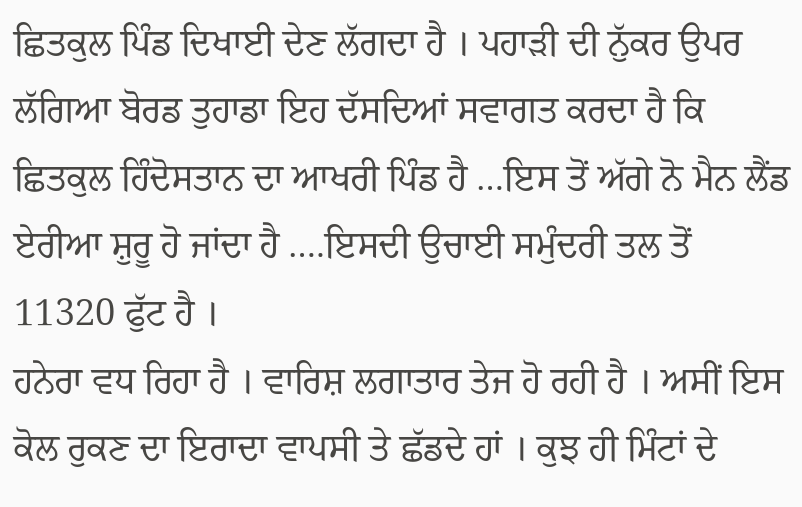ਛਿਤਕੁਲ ਪਿੰਡ ਦਿਖਾਈ ਦੇਣ ਲੱਗਦਾ ਹੈ । ਪਹਾੜੀ ਦੀ ਨੁੱਕਰ ਉਪਰ ਲੱਗਿਆ ਬੋਰਡ ਤੁਹਾਡਾ ਇਹ ਦੱਸਦਿਆਂ ਸਵਾਗਤ ਕਰਦਾ ਹੈ ਕਿ ਛਿਤਕੁਲ ਹਿੰਦੋਸਤਾਨ ਦਾ ਆਖਰੀ ਪਿੰਡ ਹੈ …ਇਸ ਤੋਂ ਅੱਗੇ ਨੋ ਮੈਨ ਲੈਂਡ ਏਰੀਆ ਸ਼ੁਰੂ ਹੋ ਜਾਂਦਾ ਹੈ ….ਇਸਦੀ ਉਚਾਈ ਸਮੁੰਦਰੀ ਤਲ ਤੋਂ 11320 ਫੁੱਟ ਹੈ ।
ਹਨੇਰਾ ਵਧ ਰਿਹਾ ਹੈ । ਵਾਰਿਸ਼ ਲਗਾਤਾਰ ਤੇਜ ਹੋ ਰਹੀ ਹੈ । ਅਸੀਂ ਇਸ ਕੋਲ ਰੁਕਣ ਦਾ ਇਰਾਦਾ ਵਾਪਸੀ ਤੇ ਛੱਡਦੇ ਹਾਂ । ਕੁਝ ਹੀ ਮਿੰਟਾਂ ਦੇ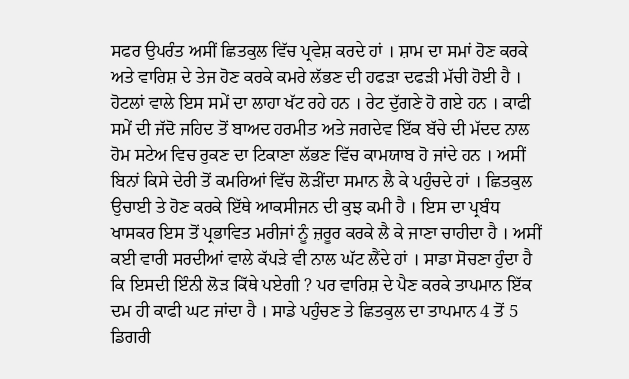ਸਫਰ ਉਪਰੰਤ ਅਸੀਂ ਛਿਤਕੁਲ ਵਿੱਚ ਪ੍ਰਵੇਸ਼ ਕਰਦੇ ਹਾਂ । ਸ਼ਾਮ ਦਾ ਸਮਾਂ ਹੋਣ ਕਰਕੇ ਅਤੇ ਵਾਰਿਸ਼ ਦੇ ਤੇਜ ਹੋਣ ਕਰਕੇ ਕਮਰੇ ਲੱਭਣ ਦੀ ਹਫੜਾ ਦਫੜੀ ਮੱਚੀ ਹੋਈ ਹੈ । ਹੋਟਲਾਂ ਵਾਲੇ ਇਸ ਸਮੇਂ ਦਾ ਲਾਹਾ ਖੱਟ ਰਹੇ ਹਨ । ਰੇਟ ਦੁੱਗਣੇ ਹੋ ਗਏ ਹਨ । ਕਾਫੀ ਸਮੇਂ ਦੀ ਜੱਦੋ ਜਹਿਦ ਤੋਂ ਬਾਅਦ ਹਰਮੀਤ ਅਤੇ ਜਗਦੇਵ ਇੱਕ ਬੱਚੇ ਦੀ ਮੱਦਦ ਨਾਲ ਹੋਮ ਸਟੇਅ ਵਿਚ ਰੁਕਣ ਦਾ ਟਿਕਾਣਾ ਲੱਭਣ ਵਿੱਚ ਕਾਮਯਾਬ ਹੋ ਜਾਂਦੇ ਹਨ । ਅਸੀਂ ਬਿਨਾਂ ਕਿਸੇ ਦੇਰੀ ਤੋਂ ਕਮਰਿਆਂ ਵਿੱਚ ਲੋੜੀਂਦਾ ਸਮਾਨ ਲੈ ਕੇ ਪਹੁੰਚਦੇ ਹਾਂ । ਛਿਤਕੁਲ ਉਚਾਈ ਤੇ ਹੋਣ ਕਰਕੇ ਇੱਥੇ ਆਕਸੀਜਨ ਦੀ ਕੁਝ ਕਮੀ ਹੈ । ਇਸ ਦਾ ਪ੍ਰਬੰਧ ਖਾਸਕਰ ਇਸ ਤੋਂ ਪ੍ਰਭਾਵਿਤ ਮਰੀਜਾਂ ਨੂੰ ਜ਼ਰੂਰ ਕਰਕੇ ਲੈ ਕੇ ਜਾਣਾ ਚਾਹੀਦਾ ਹੈ । ਅਸੀਂ ਕਈ ਵਾਰੀ ਸਰਦੀਆਂ ਵਾਲੇ ਕੱਪੜੇ ਵੀ ਨਾਲ ਘੱਟ ਲੈਂਦੇ ਹਾਂ । ਸਾਡਾ ਸੋਚਣਾ ਹੁੰਦਾ ਹੈ ਕਿ ਇਸਦੀ ਇੰਨੀ ਲੋੜ ਕਿੱਥੇ ਪਏਗੀ ? ਪਰ ਵਾਰਿਸ਼ ਦੇ ਪੈਣ ਕਰਕੇ ਤਾਪਮਾਨ ਇੱਕ ਦਮ ਹੀ ਕਾਫੀ ਘਟ ਜਾਂਦਾ ਹੈ । ਸਾਡੇ ਪਹੁੰਚਣ ਤੇ ਛਿਤਕੁਲ ਦਾ ਤਾਪਮਾਨ 4 ਤੋਂ 5 ਡਿਗਰੀ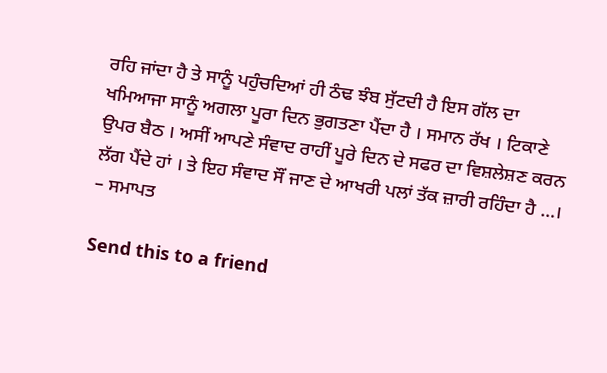ਰਹਿ ਜਾਂਦਾ ਹੈ ਤੇ ਸਾਨੂੰ ਪਹੁੰਚਦਿਆਂ ਹੀ ਠੰਢ ਝੰਬ ਸੁੱਟਦੀ ਹੈ ਇਸ ਗੱਲ ਦਾ ਖਮਿਆਜਾ ਸਾਨੂੰ ਅਗਲਾ ਪੂਰਾ ਦਿਨ ਭੁਗਤਣਾ ਪੈਂਦਾ ਹੈ । ਸਮਾਨ ਰੱਖ । ਟਿਕਾਣੇ ਉਪਰ ਬੈਠ । ਅਸੀਂ ਆਪਣੇ ਸੰਵਾਦ ਰਾਹੀਂ ਪੂਰੇ ਦਿਨ ਦੇ ਸਫਰ ਦਾ ਵਿਸ਼ਲੇਸ਼ਣ ਕਰਨ ਲੱਗ ਪੈਂਦੇ ਹਾਂ । ਤੇ ਇਹ ਸੰਵਾਦ ਸੌਂ ਜਾਣ ਦੇ ਆਖਰੀ ਪਲਾਂ ਤੱਕ ਜ਼ਾਰੀ ਰਹਿੰਦਾ ਹੈ …।
– ਸਮਾਪਤ

Send this to a friend